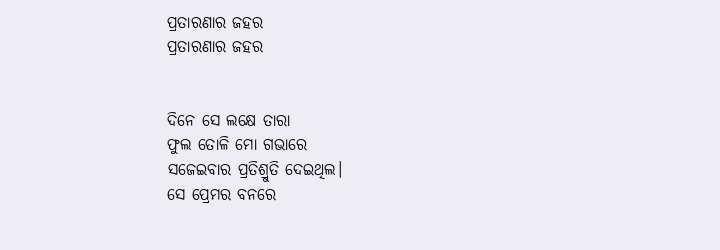ପ୍ରତାରଣାର ଜହର
ପ୍ରତାରଣାର ଜହର


ଦିନେ ସେ ଲକ୍ଷେ ତାରା
ଫୁଲ ତୋଳି ମୋ ଗଭାରେ
ସଜେଇବାର ପ୍ରତିଶ୍ରୁତି ଦେଇଥିଲ।
ସେ ପ୍ରେମର ବନରେ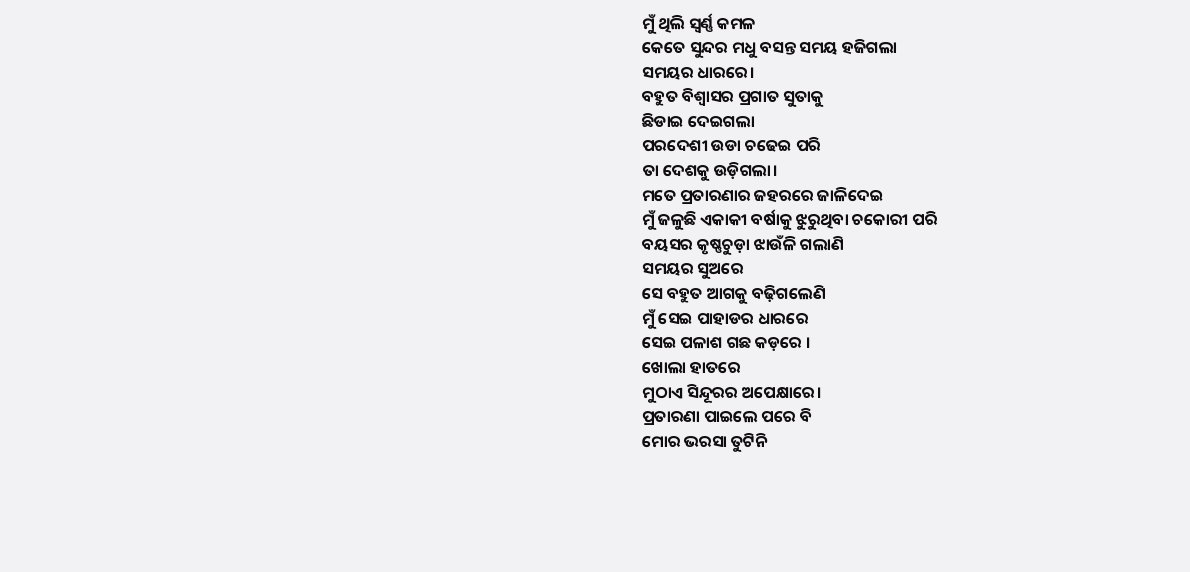ମୁଁ ଥିଲି ସ୍ୱର୍ଣ୍ଣ କମଳ
କେତେ ସୁନ୍ଦର ମଧୁ ବସନ୍ତ ସମୟ ହଜିଗଲା
ସମୟର ଧାରରେ।
ବହୁତ ବିଶ୍ୱାସର ପ୍ରଗାତ ସୁତାକୁ
ଛିଡାଇ ଦେଇଗଲା
ପରଦେଶୀ ଉଡା ଚଢେଇ ପରି
ତା ଦେଶକୁ ଉଡ଼ିଗଲା।
ମତେ ପ୍ରତାରଣାର ଜହରରେ ଜାଳିଦେଇ
ମୁଁ ଜଳୁଛି ଏକାକୀ ବର୍ଷାକୁ ଝୁରୁଥିବା ଚକୋରୀ ପରି
ବୟସର କୃଷ୍ଣଚୁଡ଼ା ଝାଉଁଳି ଗଲାଣି
ସମୟର ସୁଅରେ
ସେ ବହୁତ ଆଗକୁ ବଢ଼ିଗଲେଣି
ମୁଁ ସେଇ ପାହାଡର ଧାରରେ
ସେଇ ପଳାଶ ଗଛ କଡ଼ରେ ।
ଖୋଲା ହାତରେ
ମୁଠାଏ ସିନ୍ଦୂରର ଅପେକ୍ଷାରେ।
ପ୍ରତାରଣା ପାଇଲେ ପରେ ବି
ମୋର ଭରସା ତୁଟିନି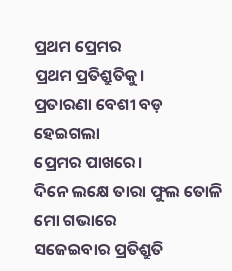ପ୍ରଥମ ପ୍ରେମର
ପ୍ରଥମ ପ୍ରତିଶ୍ରୁତିକୁ।
ପ୍ରତାରଣା ବେଶୀ ବଡ଼ ହେଇଗଲା
ପ୍ରେମର ପାଖରେ।
ଦିନେ ଲକ୍ଷେ ତାରା ଫୁଲ ତୋଳି ମୋ ଗଭାରେ
ସଜେଇବାର ପ୍ରତିଶ୍ରୁତି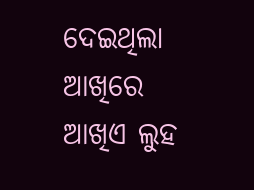ଦେଇଥିଲା
ଆଖିରେ ଆଖିଏ ଲୁହ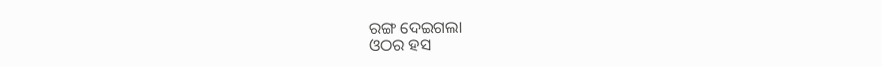ରଙ୍ଗ ଦେଇଗଲା
ଓଠର ହସ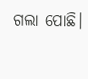ଗଲା ପୋଛି।